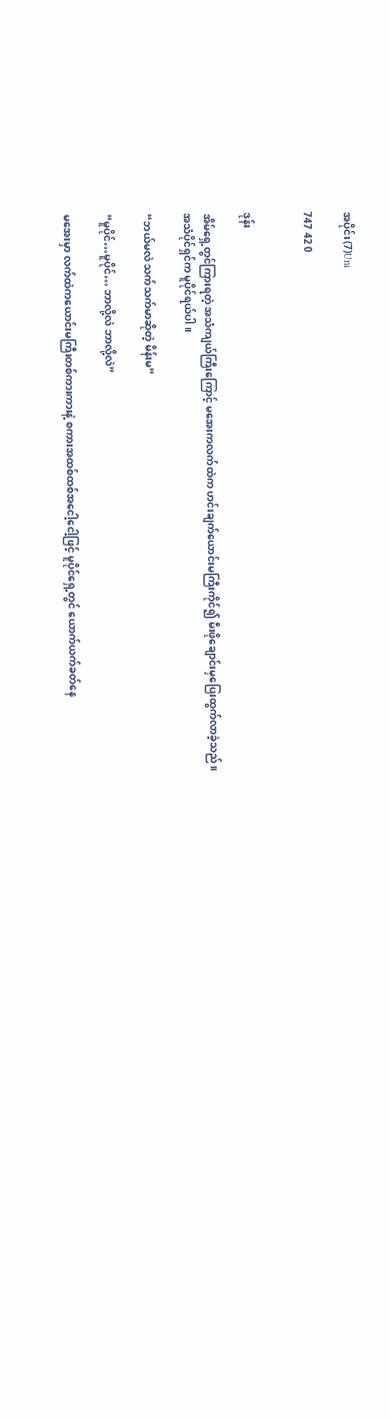အပိုင်း(7)Uni

747 42 0


ဒုန်း

အိမ်ရှေ့တွင်ကြားရတဲ့ အသံကျယ်ကြီးကြောင့် မအေးကလက်ထဲက ဟင်းချက်ယောင်းမကြီးကိုင်၍ မီးဖိုချောင်းမှပြေးထွက်လာခဲ့သည်။
အသံပိုင်ရှင်က မူပိုင်ရယ်ပါ။

“ဘယ်မလဲ သက်သက်မာဆိုတဲ့ မိန်းမ”

“မူပိုင်…မူပိုင်… ဘာလို့လဲ ဘာလို့လဲ”

မအေးမှာ ‌လက်ထဲကယောင်းမကြီးတစ်ကားကားနဲ့ စကားအထစ်ထစ်အငေါ့ငေါ့ဖြင့် မူပိုင်ရှေ့တွင် ယောက်ယက်ခတ်နေ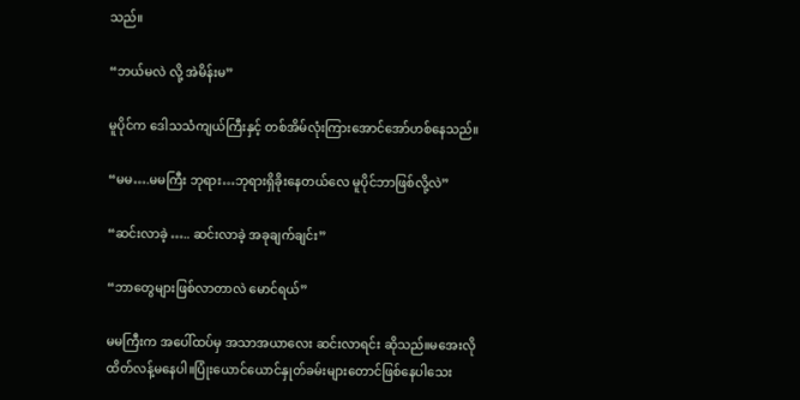သည်။

“ဘယ်မလဲ လို့ အဲမိန်းမ”

မူပိုင်က ဒေါသသံကျယ်ကြီးနှင့် တစ်အိမ်လုံးကြားအောင်အော်ဟစ်နေသည်။

“မမ….မမကြီး ဘုရား…ဘုရားရှိခိုးနေတယ်လေ မူပိုင်ဘာဖြစ်လို့လဲ”

“ဆင်းလာခဲ့ ….. ဆင်းလာခဲ့ အခုချက်ချင်း”

“ဘာတွေများဖြစ်လာတာလဲ မောင်ရယ်”

မမကြီးက အပေါ်ထပ်မှ အသာအယာလေး ဆင်းလာရင်း ဆိုသည်။မအေးလို  ထိတ်လန့်မနေပါ။ပြုံးယောင်ယောင်နှုတ်ခမ်းများတောင်ဖြစ်နေပါသေး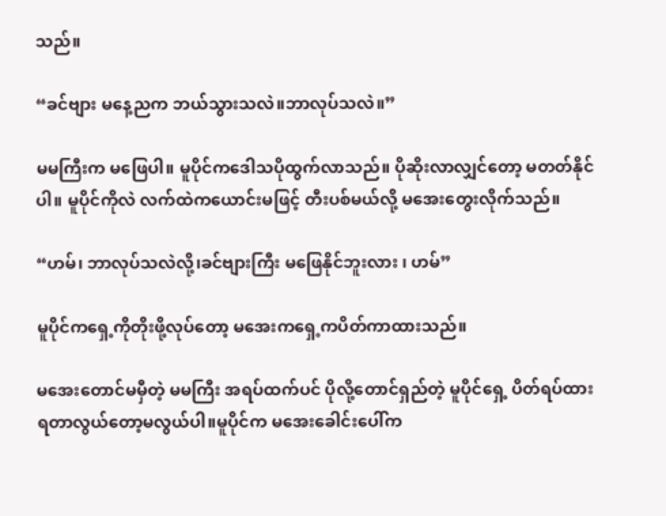သည်။

“ခင်ဗျား မနေ့ညက ဘယ်သွားသလဲ။ဘာလုပ်သလဲ။”

မမကြီးက မဖြေပါ။ မူပိုင်ကဒေါသပိုထွက်လာသည်။ ပိုဆိုးလာလျှင်တော့ မတတ်နိုင်ပါ။ မူပိုင်ကိုလဲ လက်ထဲကယောင်းမဖြင့် တီးပစ်မယ်လို့ မအေးတွေးလိုက်သည်။

“ဟမ်၊ ဘာလုပ်သလဲလို့၊ခင်ဗျားကြီး မဖြေနိုင်ဘူးလား ၊ ဟမ်”

မူပိုင်ကရှေ့ကိုတိုးဖို့လုပ်တော့ မအေးကရှေ့ကပိတ်ကာထားသည်။

မအေးတောင်မမှီတဲ့ မမကြီး အရပ်ထက်ပင် ပိုလို့တောင်ရှည်တဲ့ မူပိုင်ရှေ့ ပိတ်ရပ်ထားရတာလွယ်တော့မလွယ်ပါ။မူပိုင်က မအေးခေါင်းပေါ်က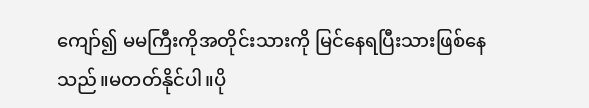ကျော်၍ မမကြီးကိုအတိုင်းသားကို မြင်နေရပြီးသားဖြစ်နေသည်။မတတ်နိုင်ပါ။ပို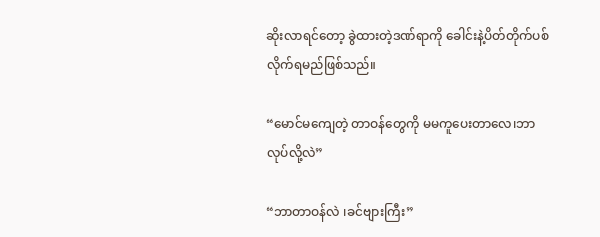ဆိုးလာရင်တော့ ခွဲထားတဲ့ဒဏ်ရာကို ခေါင်းနဲ့ပိတ်တိုက်ပစ်လိုက်ရမည်ဖြစ်သည်။

“မောင်မကျေတဲ့ တာဝန်တွေကို မမကူပေးတာလေ၊ဘာလုပ်လို့လဲ”

“ဘာတာဝန်လဲ ၊ခင်ဗျားကြီး”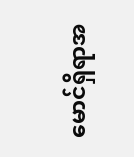မောင်ရှိရာအ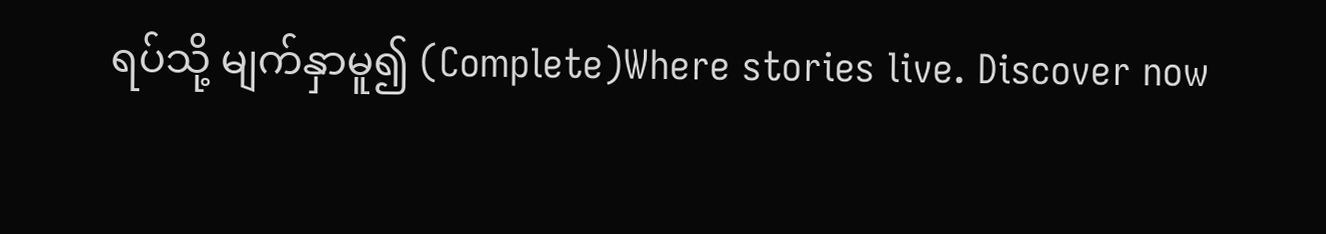ရပ်သို့ မျက်နှာမူ၍ (Complete)Where stories live. Discover now